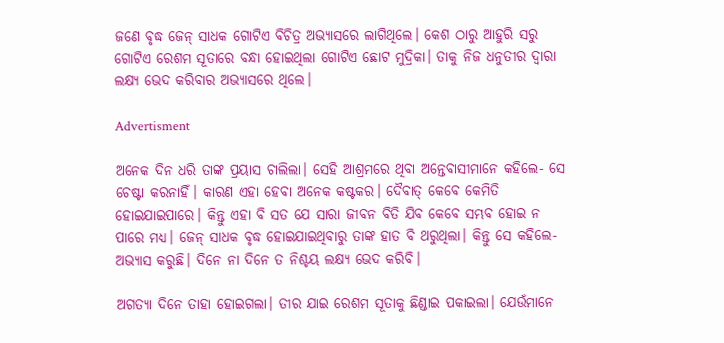ଜଣେ ବୃଦ୍ଧ ଜେନ୍‌ ସାଧକ ଗୋଟିଏ ବିଚିତ୍ର ଅଭ୍ୟାସରେ ଲାଗିଥିଲେ। କେଶ ଠାରୁ ଆହୁରି ସରୁ ଗୋଟିଏ ରେଶମ ସୂତାରେ ବନ୍ଧା ହୋଇଥିଲା ଗୋଟିଏ ଛୋଟ ମୁଦ୍ରିକା। ତାକୁ ନିଜ ଧନୁତୀର ଦ୍ବାରା ଲକ୍ଷ୍ୟ ଭେଦ କରିବାର ଅଭ୍ୟାସରେ ଥିଲେ।

Advertisment

ଅନେକ ଦିନ ଧରି ତାଙ୍କ ପ୍ରୟାସ ଚାଲିଲା। ସେହି ଆଶ୍ରମରେ ଥିବା ଅନ୍ତେବାସୀମାନେ କହିଲେ- ସେ ଚେ‌ଷ୍ଟା କରନାହିଁ। କାରଣ ଏହା ହେବା ଅନେକ କଷ୍ଟକର। ଦୈବାତ୍ କେବେ କେମିତି ହୋଇଯାଇପାରେ। କିନ୍ତୁ ଏହା ବି ସତ ଯେ ସାରା ଜୀବନ ବିତି ଯିବ କେବେ ସମ୍ଭବ ହୋଇ ନ ପାରେ ମଧ୍ୟ। ଜେନ୍ ସାଧକ ବୃଦ୍ଧ ହୋଇଯାଇଥିବାରୁ ତାଙ୍କ ହାତ ବି ଥରୁଥିଲା। କିନ୍ତୁ ସେ କହିଲେ- ଅଭ୍ୟାସ କରୁଛି। ଦିନେ ନା ଦିନେ ତ ନିଶ୍ଚୟ ଲକ୍ଷ୍ୟ ଭେଦ କରିବି।

ଅଗତ୍ୟା ଦିନେ ତାହା ହୋଇଗଲା। ତୀର ଯାଇ ରେଶମ ସୂତାକୁ ଛିଣ୍ଡାଇ ପକାଇଲା। ଯେଉଁମାନେ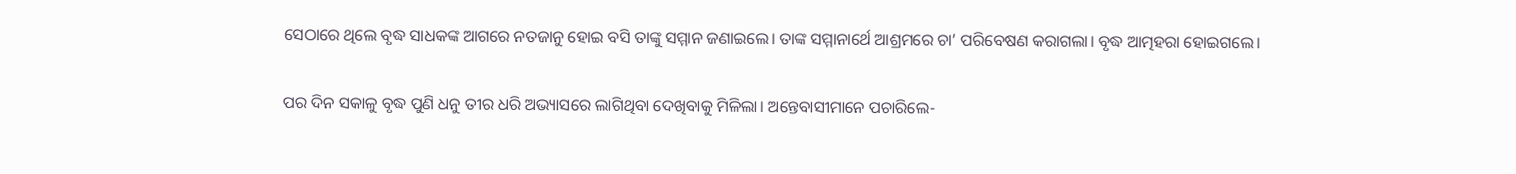ସେଠାରେ ଥିଲେ ବୃଦ୍ଧ ସାଧକଙ୍କ ଆଗରେ ନତଜାନୁ ହୋଇ ବସି ତାଙ୍କୁ ସମ୍ମାନ ଜଣାଇଲେ। ତାଙ୍କ ସମ୍ମାନାର୍ଥେ ଆଶ୍ରମରେ ଚା’ ପରିବେଷଣ କରାଗଲା। ବୃଦ୍ଧ ଆତ୍ମହରା ହୋଇଗଲେ।

ପର ଦିନ ସକାଳୁ ବୃଦ୍ଧ ପୁଣି ଧନୁ ତୀର ଧରି ଅଭ୍ୟାସରେ ଲାଗିଥିବା ଦେଖିବାକୁ ମିଳିଲା। ଅନ୍ତେବାସୀମାନେ ପଚାରିଲେ-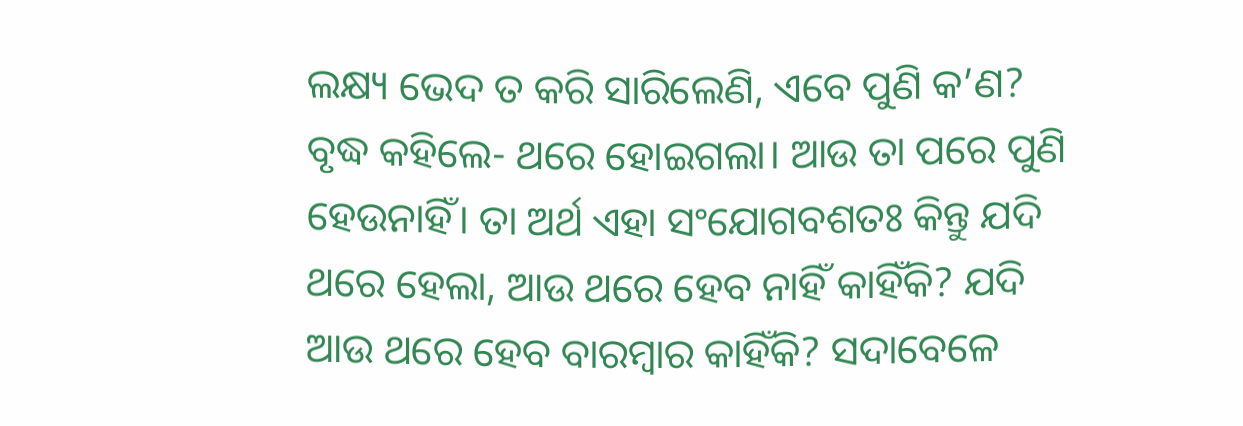ଲକ୍ଷ୍ୟ ଭେଦ ତ କରି ସାରିଲେଣି, ଏବେ ପୁଣି କ’ଣ?
ବୃଦ୍ଧ କହିଲେ- ଥରେ ହୋଇଗଲା। ଆଉ ତା ପରେ ପୁଣି ହେଉନାହିଁ। ତା ଅର୍ଥ ଏହା ସଂଯୋଗବଶତଃ କିନ୍ତୁ ଯଦି ଥରେ ହେଲା, ଆଉ ଥରେ ହେବ ନାହିଁ କାହିଁକି? ଯଦି ଆଉ ଥରେ ହେବ ବାରମ୍ବାର କାହିଁକି? ସଦାବେଳେ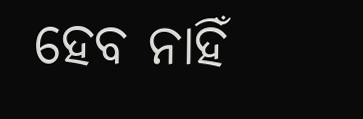ହେବ ନାହିଁ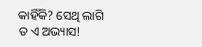କାହିଁକି? ସେଥି ଲାଗି ତ ଏ ଅଭ୍ୟାସ!